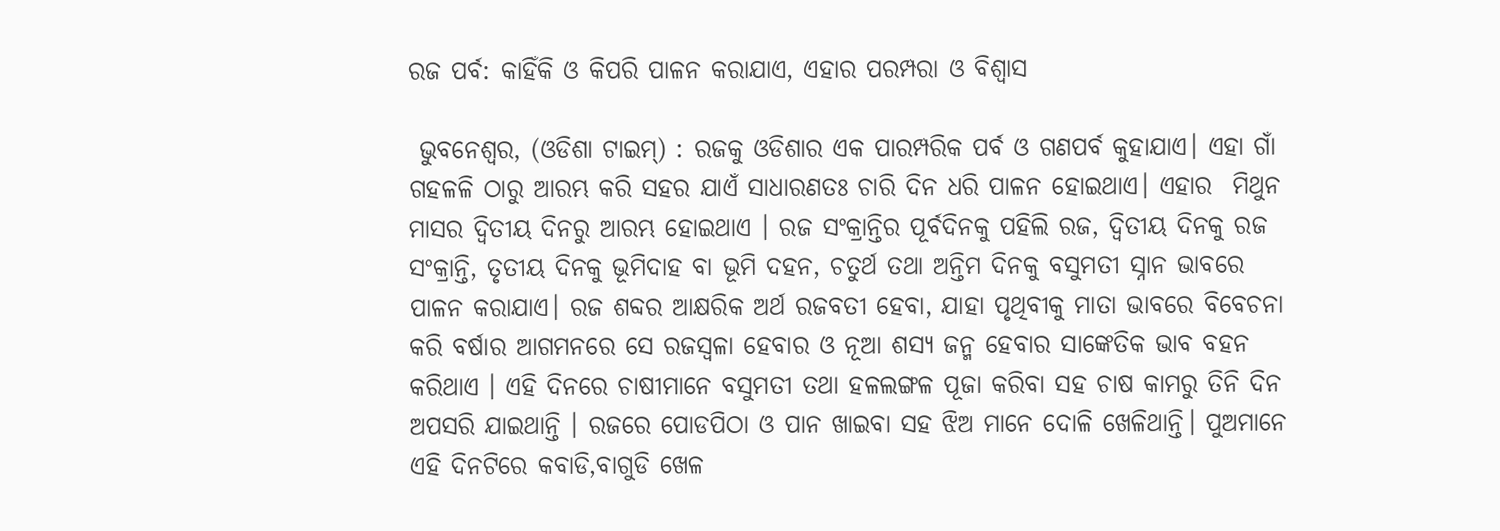ରଜ ପର୍ବ: କାହିଁକି ଓ କିପରି ପାଳନ କରାଯାଏ, ଏହାର ପରମ୍ପରା ଓ ବିଶ୍ୱାସ

 ଭୁବନେଶ୍ବର, (ଓଡିଶା ଟାଇମ୍) : ରଜକୁ ଓଡିଶାର ଏକ ପାରମ୍ପରିକ ପର୍ବ ଓ ଗଣପର୍ବ କୁହାଯାଏ। ଏହା ଗାଁ ଗହଳଳି ଠାରୁ ଆରମ୍ଭ କରି ସହର ଯାଏଁ ସାଧାରଣତଃ ଚାରି ଦିନ ଧରି ପାଳନ ହୋଇଥାଏ। ଏହାର  ମିଥୁନ ମାସର ଦ୍ଵିତୀୟ ଦିନରୁ ଆରମ୍ଭ ହୋଇଥାଏ । ରଜ ସଂକ୍ରାନ୍ତିର ପୂର୍ବଦିନକୁ ପହିଲି ରଜ, ଦ୍ଵିତୀୟ ଦିନକୁ ରଜ ସଂକ୍ରାନ୍ତି, ତୃତୀୟ ଦିନକୁ ଭୂମିଦାହ ବା ଭୂମି ଦହନ, ଚତୁର୍ଥ ତଥା ଅନ୍ତିମ ଦିନକୁ ବସୁମତୀ ସ୍ନାନ ଭାବରେ ପାଳନ କରାଯାଏ। ରଜ ଶବ୍ଦର ଆକ୍ଷରିକ ଅର୍ଥ ରଜବତୀ ହେବା, ଯାହା ପୃଥିବୀକୁ ମାତା ଭାବରେ ବିବେଚନା କରି ବର୍ଷାର ଆଗମନରେ ସେ ରଜସ୍ଵଳା ହେବାର ଓ ନୂଆ ଶସ୍ୟ ଜନ୍ମ ହେବାର ସାଙ୍କେତିକ ଭାବ ବହନ କରିଥାଏ । ଏହି ଦିନରେ ଚାଷୀମାନେ ବସୁମତୀ ତଥା ହଳଲଙ୍ଗଳ ପୂଜା କରିବା ସହ ଚାଷ କାମରୁ ତିନି ଦିନ ଅପସରି ଯାଇଥାନ୍ତି । ରଜରେ ପୋଡପିଠା ଓ ପାନ ଖାଇବା ସହ ଝିଅ ମାନେ ଦୋଳି ଖେଳିଥାନ୍ତି। ପୁଅମାନେ ଏହି ଦିନଟିରେ କବାଡି,ବାଗୁଡି ଖେଳ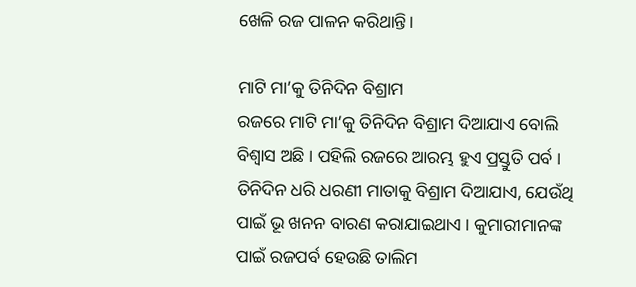ଖେଳି ରଜ ପାଳନ କରିଥାନ୍ତି।

ମାଟି ମା’କୁ ତିନିଦିନ ବିଶ୍ରାମ
ରଜରେ ମାଟି ମା’କୁ ତିନିଦିନ ବିଶ୍ରାମ ଦିଆଯାଏ ବୋଲି ବିଶ୍ୱାସ ଅଛି । ପହିଲି ରଜରେ ଆରମ୍ଭ ହୁଏ ପ୍ରସ୍ତୁତି ପର୍ବ । ତିନିଦିନ ଧରି ଧରଣୀ ମାତାକୁ ବିଶ୍ରାମ ଦିଆଯାଏ, ଯେଉଁଥି ପାଇଁ ଭୂ ଖନନ ବାରଣ କରାଯାଇଥାଏ । କୁମାରୀମାନଙ୍କ ପାଇଁ ରଜପର୍ବ ହେଉଛି ତାଲିମ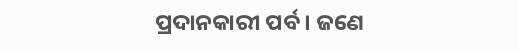ପ୍ରଦାନକାରୀ ପର୍ବ । ଜଣେ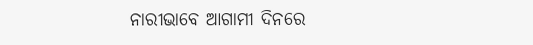ନାରୀଭାବେ ଆଗାମୀ ଦିନରେ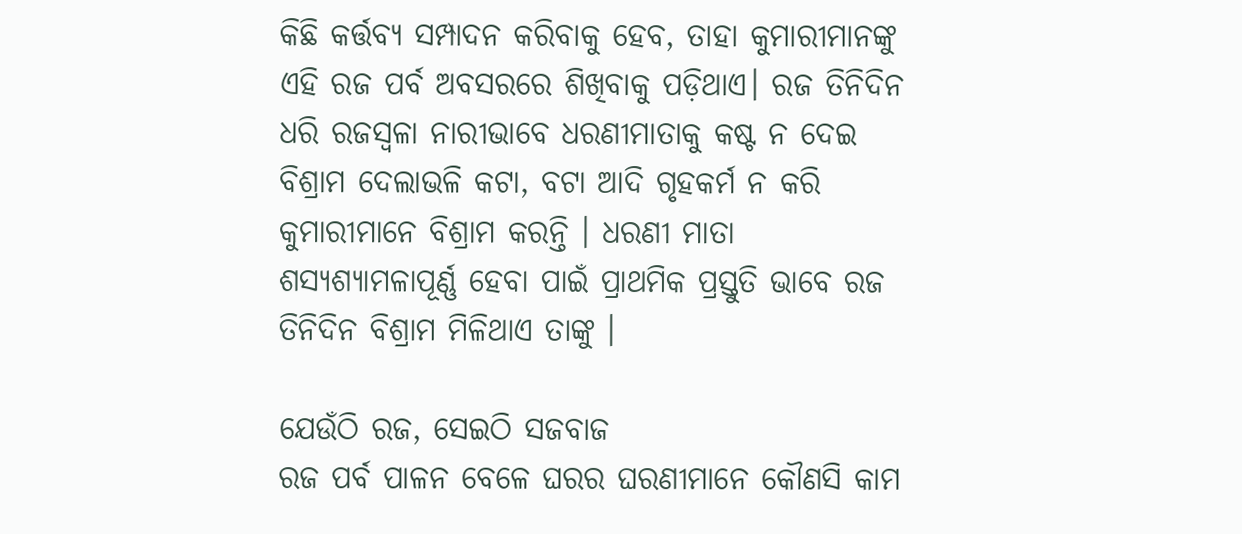କିଛି କର୍ତ୍ତବ୍ୟ ସମ୍ପାଦନ କରିବାକୁ ହେବ, ତାହା କୁମାରୀମାନଙ୍କୁ ଏହି ରଜ ପର୍ବ ଅବସରରେ ଶିଖିବାକୁ ପଡ଼ିଥାଏ। ରଜ ତିନିଦିନ ଧରି ରଜସ୍ୱଳା ନାରୀଭାବେ ଧରଣୀମାତାକୁ କଷ୍ଟ ନ ଦେଇ ବିଶ୍ରାମ ଦେଲାଭଳି କଟା, ବଟା ଆଦି ଗୃହକର୍ମ ନ କରି କୁମାରୀମାନେ ବିଶ୍ରାମ କରନ୍ତି । ଧରଣୀ ମାତା ଶସ୍ୟଶ୍ୟାମଳାପୂର୍ଣ୍ଣ ହେବା ପାଇଁ ପ୍ରାଥମିକ ପ୍ରସ୍ତୁତି ଭାବେ ରଜ ତିନିଦିନ ବିଶ୍ରାମ ମିଳିଥାଏ ତାଙ୍କୁ ।

ଯେଉଁଠି ରଜ, ସେଇଠି ସଜବାଜ
ରଜ ପର୍ବ ପାଳନ ବେଳେ ଘରର ଘରଣୀମାନେ କୌଣସି କାମ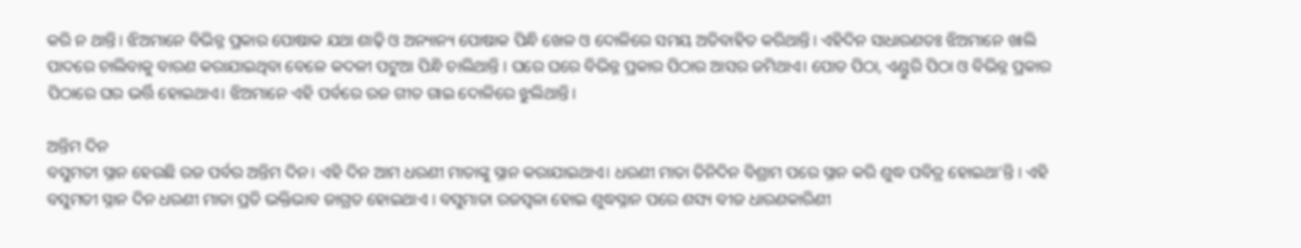କରି ନ ଥାନ୍ତି। ଝିଅମାନେ ବିଭିନ୍ନ ପ୍ରକାର ପୋଷାକ ଯଥା ଶାଢ଼ି ଓ ଅନ୍ୟାନ୍ୟ ପୋଷାକ ପିନ୍ଧି ଖେଳ ଓ ଦୋଳିରେ ସମୟ ଅତିବାହିତ କରିଥାନ୍ତି। ଏହିଦିନ ସାଧାରଣତଃ ଝିଅମାନେ ଖାଲି ପାଦରେ ଚାଲିବାକୁ ବାରଣ କରାଯାଇଥିବା ବେଳେ କଦଳୀ ପଟୁଆ ପିନ୍ଧି ଚାଲିଥାନ୍ତି । ଘରେ ଘରେ ବିଭିନ୍ନ ପ୍ରକାର ପିଠାର ଆସର ଜମିଥାଏ। ପୋଡ ପିଠା, ଏଣ୍ଡୁରି ପିଠା ଓ ବିଭିନ୍ନ ପ୍ରକାର ପିଠାରେ ଘର ଭର୍ତ୍ତି ହୋଇଥାଏ। ଝିଅମାନେ ଏହି ପର୍ବରେ ରଜ ଗୀତ ଗାଇ ଦୋଳିରେ ଝୁଲିଥାନ୍ତି।

ଅନ୍ତିମ ଦିନ
ବସୁମତୀ ସ୍ନାନ ହେଉଛି ରଜ ପର୍ବର ଅନ୍ତିମ ଦିନ। ଏହି ଦିନ ଆମ ଧରଣୀ ମାତାଙ୍କୁ ସ୍ନାନ କରାଯାଇଥାଏ। ଧରଣୀ ମାତା ତିନିଦିନ ବିଶ୍ରାମ ପରେ ସ୍ନାନ କରି ଶୁଦ୍ଧ ପବିତ୍ର ହୋଇଥା’ନ୍ତି । ଏହି ବସୁମତୀ ସ୍ନାନ ଦିନ ଧରଣୀ ମାତା ପ୍ରତି ଭକ୍ତିଭାବ ଜାଗ୍ରତ ହୋଇଥାଏ । ବସୁମାତା ରଜସ୍ଵଳା ହୋଇ ଶୁଦ୍ଧସ୍ନାନ ପରେ ଶସ୍ୟ ବୀଜ ଧାରଣକାରିଣୀ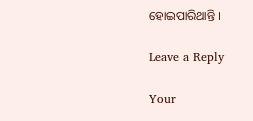ହୋଇପାରିଥାନ୍ତି ।

Leave a Reply

Your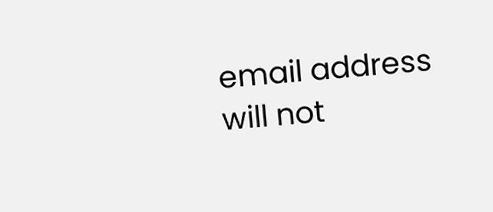email address will not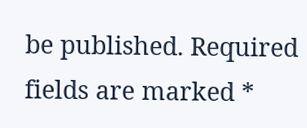be published. Required fields are marked *